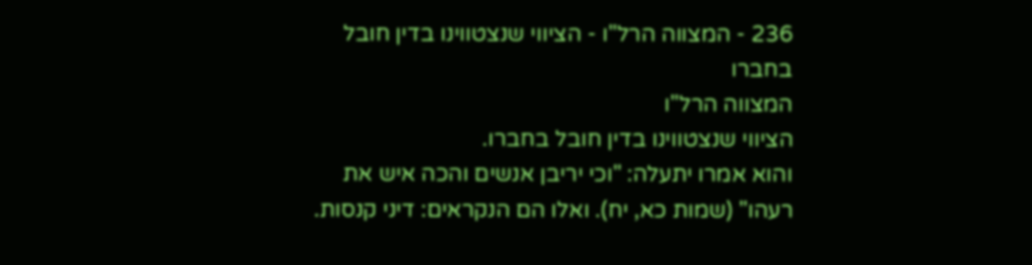236 - המצווה הרל"ו - הציווי שנצטווינו בדין חובל בחברו
המצווה הרל"ו
הציווי שנצטווינו בדין חובל בחברו.
והוא אמרו יתעלה: "וכי יריבן אנשים והכה איש את רעהו" (שמות כא, יח). ואלו הם הנקראים: דיני קנסות.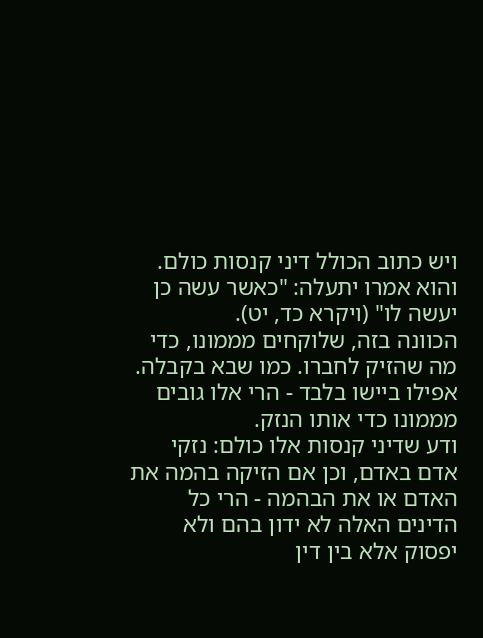ויש כתוב הכולל דיני קנסות כולם. והוא אמרו יתעלה: "כאשר עשה כן יעשה לו" (ויקרא כד, יט).
הכוונה בזה, שלוקחים מממונו, כדי מה שהזיק לחברו. כמו שבא בקבלה. אפילו ביישו בלבד - הרי אלו גובים מממונו כדי אותו הנזק.
ודע שדיני קנסות אלו כולם: נזקי אדם באדם, וכן אם הזיקה בהמה את האדם או את הבהמה - הרי כל הדינים האלה לא ידון בהם ולא יפסוק אלא בין דין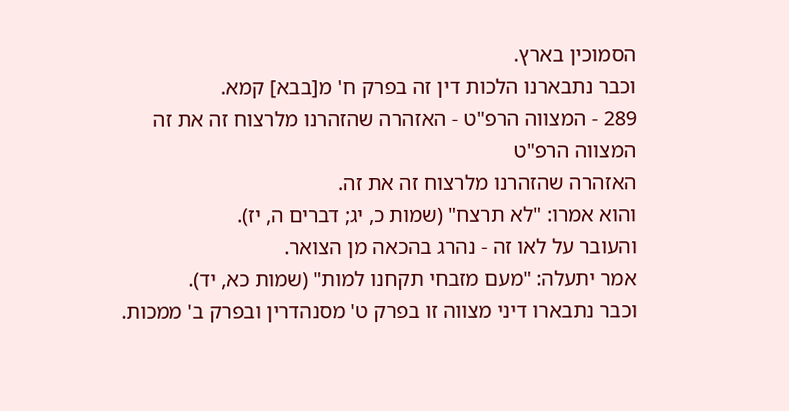הסמוכין בארץ.
וכבר נתבארנו הלכות דין זה בפרק ח' מ[בבא] קמא.
289 - המצווה הרפ"ט - האזהרה שהזהרנו מלרצוח זה את זה
המצווה הרפ"ט
האזהרה שהזהרנו מלרצוח זה את זה.
והוא אמרו: "לא תרצח" (שמות כ, יג; דברים ה, יז).
והעובר על לאו זה - נהרג בהכאה מן הצואר.
אמר יתעלה: "מעם מזבחי תקחנו למות" (שמות כא, יד).
וכבר נתבארו דיני מצווה זו בפרק ט' מסנהדרין ובפרק ב' ממכות.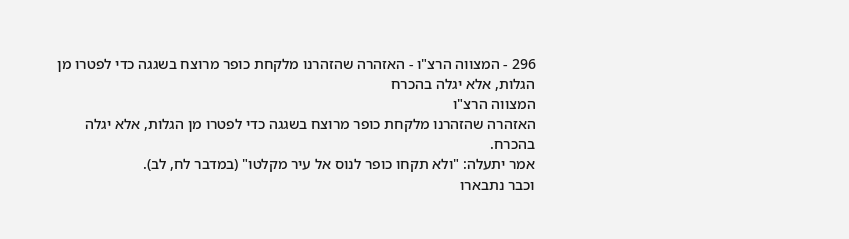296 - המצווה הרצ"ו - האזהרה שהזהרנו מלקחת כופר מרוצח בשגגה כדי לפטרו מן הגלות, אלא יגלה בהכרח
המצווה הרצ"ו
האזהרה שהזהרנו מלקחת כופר מרוצח בשגגה כדי לפטרו מן הגלות, אלא יגלה בהכרח.
אמר יתעלה: "ולא תקחו כופר לנוס אל עיר מקלטו" (במדבר לח, לב).
וכבר נתבארו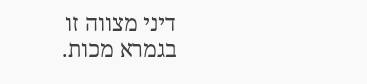דיני מצווה זו בגמרא מכות.